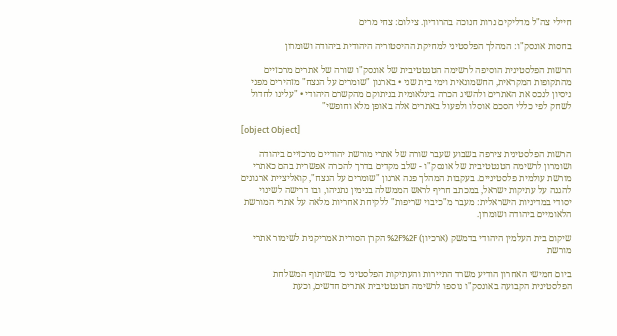חיילי צה"ל מדליקים נרות חנוכה בהרודיון. צילום: צחי מרים

בחסות אונסק"ו: המהלך הפלסטיני למחיקת ההיסטוריה היהודית ביהודה ושומרון

הרשות הפלסטינית הוסיפה לרשימה הטנטטיבית של אונסק"ו שורה של אתרים מרכזיים מהתקופות המקראית, החשמונאית וימי בית שני • בארגון "שומרים על הנצח" מזהירים מפני ניסיון לנכס את האתרים ולהשיג הכרה בינלאומית בניתוקם מהקשרם היהודי • "עלינו לחדול לשחק לפי כללי הסכם אוסלו ולפעול באתרים אלה באופן מלא וחופשי"

[object Object]

הרשות הפלסטינית צירפה בשבוע שעבר שורה של אתרי מורשת יהודיים מרכזיים ביהודה ושומרון לרשימה הטנטטיבית של אונסק"ו - שלב מקדים בדרך להכרה אפשרית בהם כאתרי מורשת עולמית פלסטיניים. בעקבות המהלך פנה ארגון "שומרים על הנצח", קואליציית ארגונים להגנה על עתיקות ישראל, במכתב חריף לראש הממשלה בנימין נתניהו, ובו דרישה לשינוי יסודי במדיניות הישראלית: מעבר מ"כיבוי שריפות" ללקיחת אחריות מלאה על אתרי המורשת הלאומיים ביהודה ושומרון.

שיקום בית העלמין היהודי בדמשק (ארכיון) %2F%2F הקרן הסורית אמריקנית לשימור אתרי מורשת

ביום חמישי האחרון הודיע משרד התיירות והעתיקות הפלסטיני כי בשיתוף המשלחת הפלסטינית הקבועה באונסק"ו נוספו לרשימה הטנטטיבית אתרים חדשים, וכעת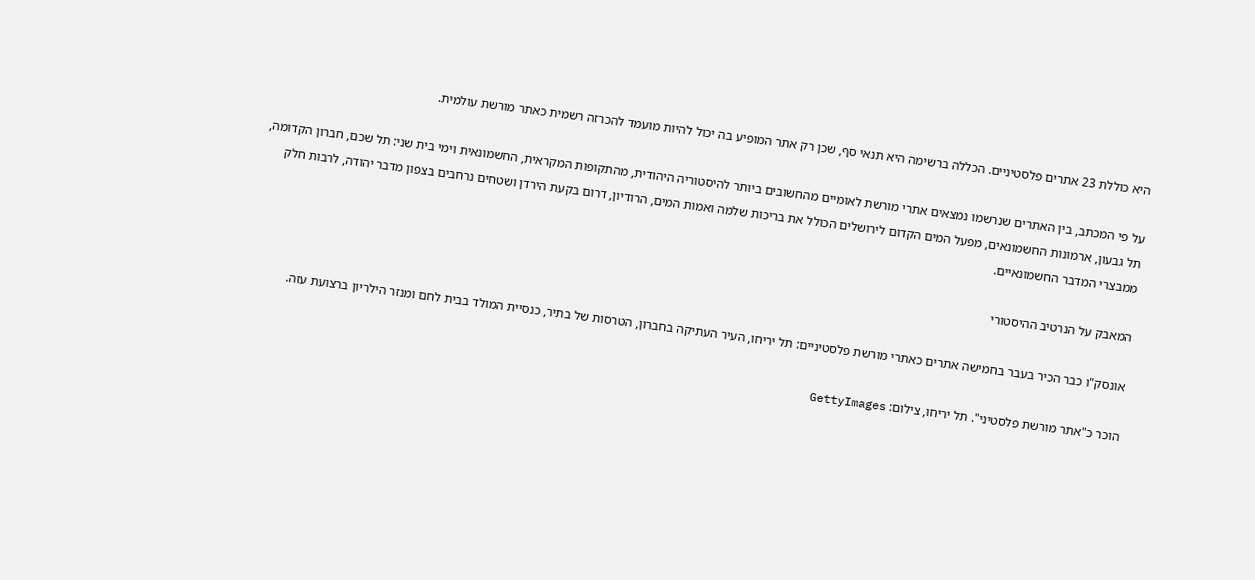היא כוללת 23 אתרים פלסטיניים. הכללה ברשימה היא תנאי סף, שכן רק אתר המופיע בה יכול להיות מועמד להכרזה רשמית כאתר מורשת עולמית.

על פי המכתב, בין האתרים שנרשמו נמצאים אתרי מורשת לאומיים מהחשובים ביותר להיסטוריה היהודית, מהתקופות המקראית, החשמונאית וימי בית שני: תל שכם, חברון הקדומה, תל גבעון, ארמונות החשמונאים, מפעל המים הקדום לירושלים הכולל את בריכות שלמה ואמות המים, הרודיון, דרום בקעת הירדן ושטחים נרחבים בצפון מדבר יהודה, לרבות חלק ממבצרי המדבר החשמונאיים.

המאבק על הנרטיב ההיסטורי

אונסק"ו כבר הכיר בעבר בחמישה אתרים כאתרי מורשת פלסטיניים: תל יריחו, העיר העתיקה בחברון, הטרסות של בתיר, כנסיית המולד בבית לחם ומנזר הילריון ברצועת עזה.

הוכר כ"אתר מורשת פלסטיני". תל יריחו, צילום: GettyImages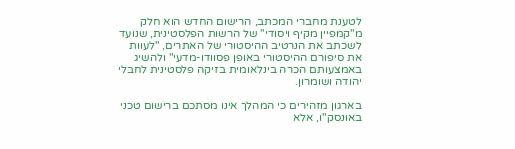לטענת מחברי המכתב, הרישום החדש הוא חלק מ"קמפיין מקיף ויסודי" של הרשות הפלסטינית, שנועד לשכתב את הנרטיב ההיסטורי של האתרים, "לעוות את סיפורם ההיסטורי באופן פסוודו-מדעי" ולהשיג באמצעותם הכרה בינלאומית בזיקה פלסטינית לחבלי יהודה ושומרון.

בארגון מזהירים כי המהלך אינו מסתכם ברישום טכני באונסק"ו, אלא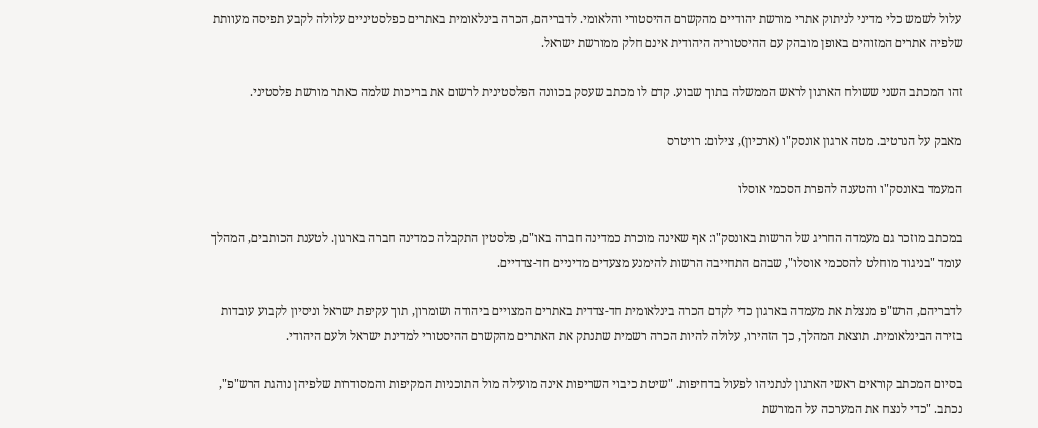עלול לשמש כלי מדיני לניתוק אתרי מורשת יהודיים מהקשרם ההיסטורי והלאומי. לדבריהם, הכרה בינלאומית באתרים כפלסטיניים עלולה לקבע תפיסה מעוותת שלפיה אתרים המזוהים באופן מובהק עם ההיסטוריה היהודית אינם חלק ממורשת ישראל.

זהו המכתב השני ששולח הארגון לראש הממשלה בתוך שבוע. קדם לו מכתב שעסק בכוונה הפלסטינית לרשום את בריכות שלמה כאתר מורשת פלסטיני.

מאבק על הנרטיב. מטה ארגון אונסק"ו (ארכיון), צילום: רויטרס

המעמד באונסק"ו והטענה להפרת הסכמי אוסלו

במכתב מוזכר גם מעמדה החריג של הרשות באונסק"ו: אף שאינה מוכרת כמדינה חברה באו"ם, פלסטין התקבלה כמדינה חברה בארגון. לטענת הכותבים, המהלך עומד "בניגוד מוחלט להסכמי אוסלו", שבהם התחייבה הרשות להימנע מצעדים מדיניים חד-צדדיים.

לדבריהם, הרש"פ מנצלת את מעמדה בארגון כדי לקדם הכרה בינלאומית חד-צדדית באתרים המצויים ביהודה ושומרון, תוך עקיפת ישראל וניסיון לקבוע עובדות בזירה הבינלאומית. תוצאת המהלך, כך הזהירו, עלולה להיות הכרה רשמית שתנתק את האתרים מהקשרם ההיסטורי למדינת ישראל ולעם היהודי.

בסיום המכתב קוראים ראשי הארגון לנתניהו לפעול בדחיפות. "שיטת כיבוי השריפות אינה מועילה מול התוכניות המקיפות והמסודרות שלפיהן נוהגת הרש"פ", נכתב. "כדי לנצח את המערכה על המורשת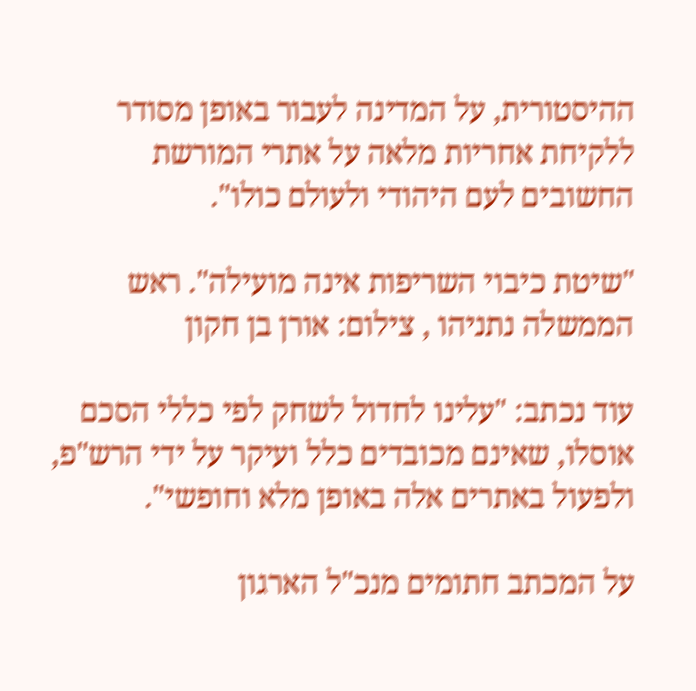ההיסטורית, על המדינה לעבור באופן מסודר ללקיחת אחריות מלאה על אתרי המורשת החשובים לעם היהודי ולעולם כולו".

"שיטת כיבוי השריפות אינה מועילה". ראש הממשלה נתניהו , צילום: אורן בן חקון

עוד נכתב: "עלינו לחדול לשחק לפי כללי הסכם אוסלו, שאינם מכובדים כלל ועיקר על ידי הרש"פ, ולפעול באתרים אלה באופן מלא וחופשי".

על המכתב חתומים מנכ"ל הארגון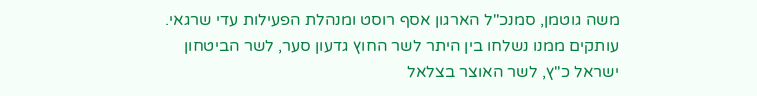משה גוטמן, סמנכ"ל הארגון אסף רוסט ומנהלת הפעילות עדי שרגאי. עותקים ממנו נשלחו בין היתר לשר החוץ גדעון סער, לשר הביטחון ישראל כ"ץ, לשר האוצר בצלאל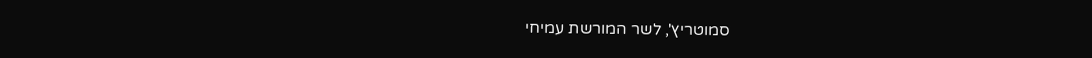סמוטריץ', לשר המורשת עמיחי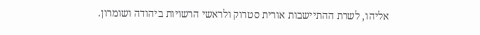אליהו, לשרת ההתיישבות אורית סטרוק ולראשי הרשויות ביהודה ושומרון.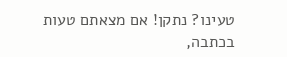טעינו? נתקן! אם מצאתם טעות בכתבה,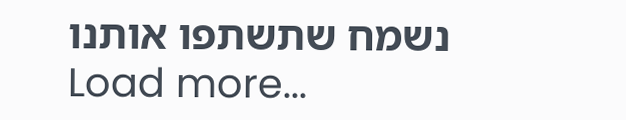נשמח שתשתפו אותנו
Load more...